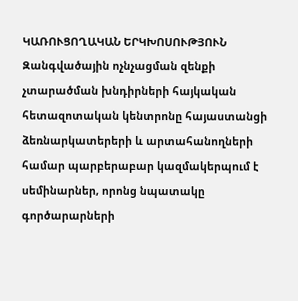ԿԱՌՈՒՑՈՂԱԿԱՆ ԵՐԿԽՈՍՈՒԹՅՈՒՆ
Զանգվածային ոչնչացման զենքի չտարածման խնդիրների հայկական հետազոտական կենտրոնը հայաստանցի ձեռնարկատերերի և արտահանողների համար պարբերաբար կազմակերպում է սեմինարներ, որոնց նպատակը գործարարների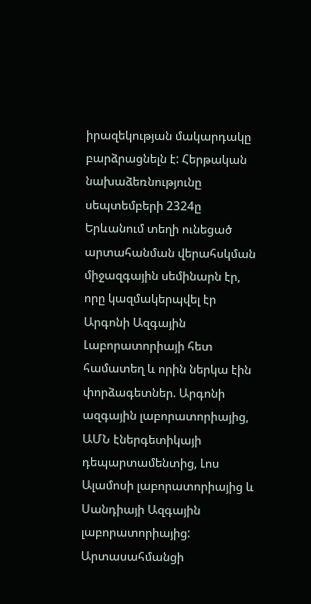իրազեկության մակարդակը բարձրացնելն է: Հերթական նախաձեռնությունը սեպտեմբերի 2324ը Երևանում տեղի ունեցած արտահանման վերահսկման միջազգային սեմինարն էր, որը կազմակերպվել էր Արգոնի Ազգային Լաբորատորիայի հետ համատեղ և որին ներկա էին փորձագետներ. Արգոնի ազգային լաբորատորիայից, ԱՄՆ էներգետիկայի դեպարտամենտից, Լոս Ալամոսի լաբորատորիայից և Սանդիայի Ազգային լաբորատորիայից: Արտասահմանցի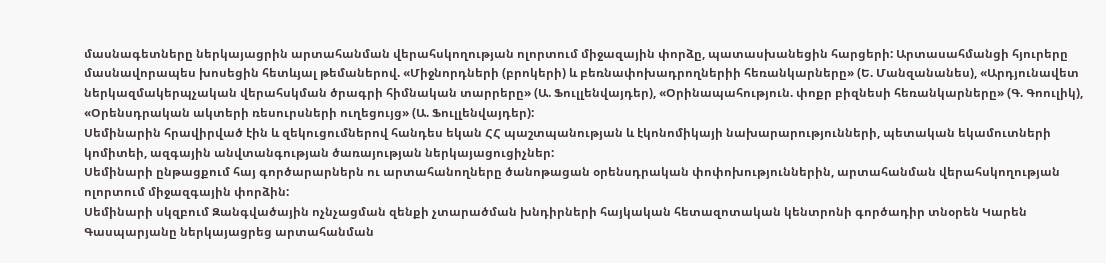մասնագետները ներկայացրին արտահանման վերահսկողության ոլորտում միջազային փորձը, պատասխանեցին հարցերի: Արտասահմանցի հյուրերը մասնավորապես խոսեցին հետևյալ թեմաներով. «Միջնորդների (բրոկերի) և բեռնափոխադրողներիի հեռանկարները» (Ե. Մանզանանես), «Արդյունավետ ներկազմակերպչական վերահսկման ծրագրի հիմնական տարրերը» (Ա. Ֆուլլենվայդեր), «Օրինապահություն. փոքր բիզնեսի հեռանկարները» (Գ. Գոուլիկ), «Օրենսդրական ակտերի ռեսուրսների ուղեցույց» (Ա. Ֆուլլենվայդեր):
Սեմինարին հրավիրված էին և զեկուցումներով հանդես եկան ՀՀ պաշտպանության և էկոնոմիկայի նախարարությունների, պետական եկամուտների կոմիտեի, ազգային անվտանգության ծառայության ներկայացուցիչներ:
Սեմինարի ընթացքում հայ գործարարներն ու արտահանողները ծանոթացան օրենսդրական փոփոխություններին, արտահանման վերահսկողության ոլորտում միջազգային փորձին:
Սեմինարի սկզբում Զանգվածային ոչնչացման զենքի չտարածման խնդիրների հայկական հետազոտական կենտրոնի գործադիր տնօրեն Կարեն Գասպարյանը ներկայացրեց արտահանման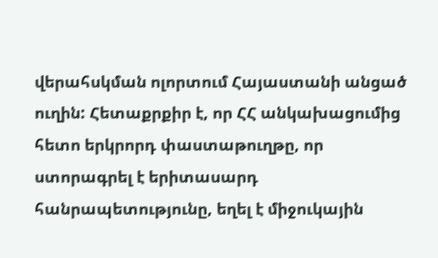վերահսկման ոլորտում Հայաստանի անցած ուղին: Հետաքրքիր է, որ ՀՀ անկախացումից հետո երկրորդ փաստաթուղթը, որ ստորագրել է երիտասարդ հանրապետությունը, եղել է միջուկային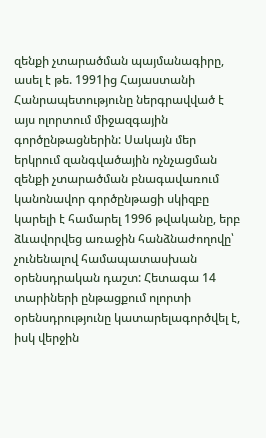զենքի չտարածման պայմանագիրը, ասել է թե. 1991ից Հայաստանի Հանրապետությունը ներգրավված է այս ոլորտում միջազգային գործընթացներին: Սակայն մեր երկրում զանգվածային ոչնչացման զենքի չտարածման բնագավառում կանոնավոր գործընթացի սկիզբը կարելի է համարել 1996 թվականը, երբ ձևավորվեց առաջին հանձնաժողովը՝ չունենալով համապատասխան օրենսդրական դաշտ: Հետագա 14 տարիների ընթացքում ոլորտի օրենսդրությունը կատարելագործվել է, իսկ վերջին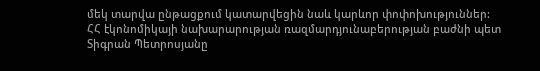մեկ տարվա ընթացքում կատարվեցին նաև կարևոր փոփոխություններ:
ՀՀ էկոնոմիկայի նախարարության ռազմարդյունաբերության բաժնի պետ Տիգրան Պետրոսյանը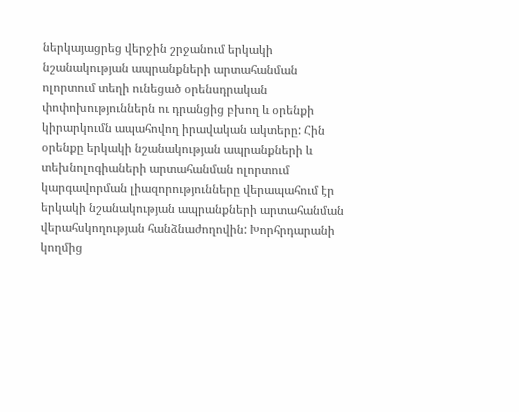ներկայացրեց վերջին շրջանում երկակի նշանակության ապրանքների արտահանման ոլորտում տեղի ունեցած օրենսդրական փոփոխություններն ու դրանցից բխող և օրենքի կիրարկումն ապահովող իրավական ակտերը: Հին օրենքը երկակի նշանակության ապրանքների և տեխնոլոգիաների արտահանման ոլորտում կարգավորման լիազորությունները վերապահում էր երկակի նշանակության ապրանքների արտահանման վերահսկողության հանձնաժողովին: Խորհրդարանի կողմից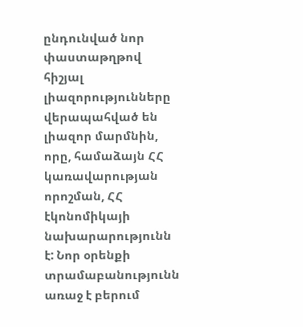ընդունված նոր փաստաթղթով հիշյալ լիազորությունները վերապահված են լիազոր մարմնին, որը, համաձայն ՀՀ կառավարության որոշման, ՀՀ էկոնոմիկայի նախարարությունն է: Նոր օրենքի տրամաբանությունն առաջ է բերում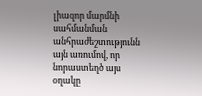լիազոր մարմնի սահմանման անհրաժեշտությունն այն առումով, որ նորաստեղծ այս օղակը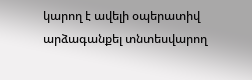կարող է ավելի օպերատիվ արձագանքել տնտեսվարող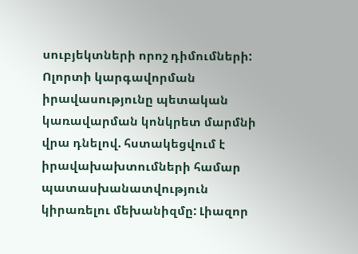սուբյեկտների որոշ դիմումների: Ոլորտի կարգավորման իրավասությունը պետական կառավարման կոնկրետ մարմնի վրա դնելով. հստակեցվում է իրավախախտումների համար պատասխանատվություն կիրառելու մեխանիզմը: Լիազոր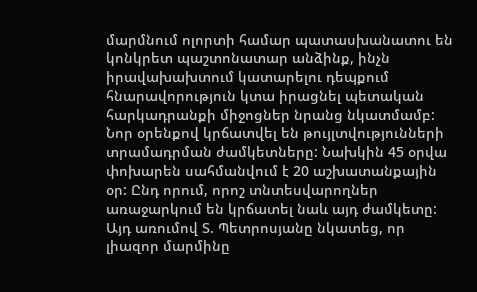մարմնում ոլորտի համար պատասխանատու են կոնկրետ պաշտոնատար անձինք, ինչն իրավախախտում կատարելու դեպքում հնարավորություն կտա իրացնել պետական հարկադրանքի միջոցներ նրանց նկատմամբ:
Նոր օրենքով կրճատվել են թույլտվությունների տրամադրման ժամկետները: Նախկին 45 օրվա փոխարեն սահմանվում է 20 աշխատանքային օր: Ընդ որում, որոշ տնտեսվարողներ առաջարկում են կրճատել նաև այդ ժամկետը: Այդ առումով Տ. Պետրոսյանը նկատեց, որ լիազոր մարմինը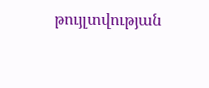թույլտվության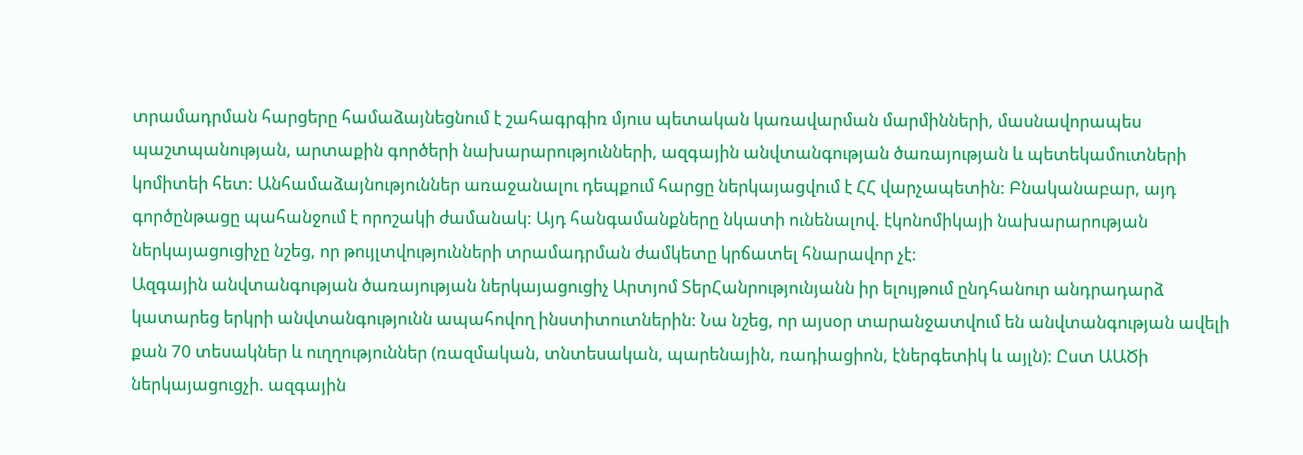տրամադրման հարցերը համաձայնեցնում է շահագրգիռ մյուս պետական կառավարման մարմինների, մասնավորապես պաշտպանության, արտաքին գործերի նախարարությունների, ազգային անվտանգության ծառայության և պետեկամուտների կոմիտեի հետ: Անհամաձայնություններ առաջանալու դեպքում հարցը ներկայացվում է ՀՀ վարչապետին: Բնականաբար, այդ գործընթացը պահանջում է որոշակի ժամանակ: Այդ հանգամանքները նկատի ունենալով. էկոնոմիկայի նախարարության ներկայացուցիչը նշեց, որ թույլտվությունների տրամադրման ժամկետը կրճատել հնարավոր չէ:
Ազգային անվտանգության ծառայության ներկայացուցիչ Արտյոմ ՏերՀանրությունյանն իր ելույթում ընդհանուր անդրադարձ կատարեց երկրի անվտանգությունն ապահովող ինստիտուտներին: Նա նշեց, որ այսօր տարանջատվում են անվտանգության ավելի քան 70 տեսակներ և ուղղություններ (ռազմական, տնտեսական, պարենային, ռադիացիոն, էներգետիկ և այլն): Ըստ ԱԱԾի ներկայացուցչի. ազգային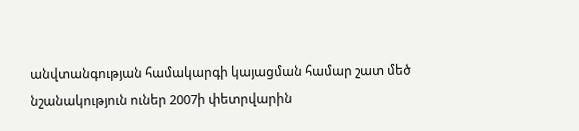անվտանգության համակարգի կայացման համար շատ մեծ նշանակություն ուներ 2007ի փետրվարին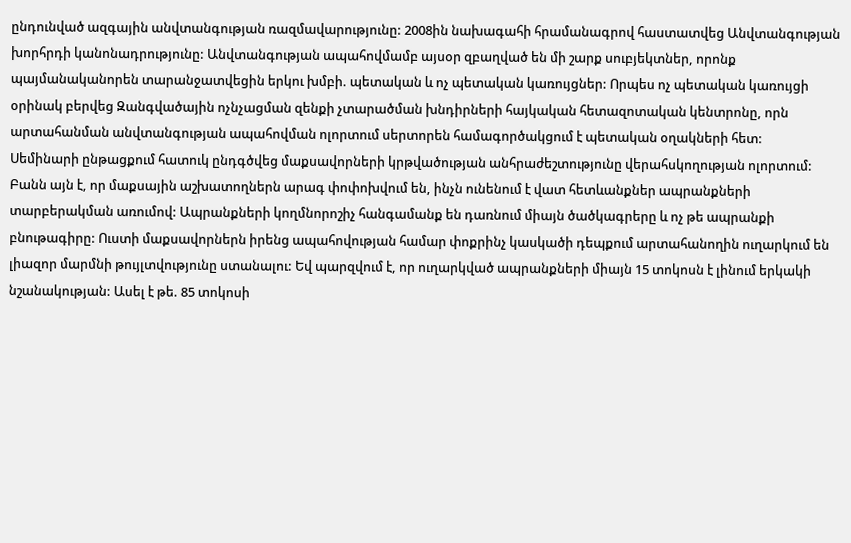ընդունված ազգային անվտանգության ռազմավարությունը: 2008ին նախագահի հրամանագրով հաստատվեց Անվտանգության խորհրդի կանոնադրությունը: Անվտանգության ապահովմամբ այսօր զբաղված են մի շարք սուբյեկտներ, որոնք պայմանականորեն տարանջատվեցին երկու խմբի. պետական և ոչ պետական կառույցներ: Որպես ոչ պետական կառույցի օրինակ բերվեց Զանգվածային ոչնչացման զենքի չտարածման խնդիրների հայկական հետազոտական կենտրոնը, որն արտահանման անվտանգության ապահովման ոլորտում սերտորեն համագործակցում է պետական օղակների հետ:
Սեմինարի ընթացքում հատուկ ընդգծվեց մաքսավորների կրթվածության անհրաժեշտությունը վերահսկողության ոլորտում: Բանն այն է, որ մաքսային աշխատողներն արագ փոփոխվում են, ինչն ունենում է վատ հետևանքներ ապրանքների տարբերակման առումով: Ապրանքների կողմնորոշիչ հանգամանք են դառնում միայն ծածկագրերը և ոչ թե ապրանքի բնութագիրը: Ուստի մաքսավորներն իրենց ապահովության համար փոքրինչ կասկածի դեպքում արտահանողին ուղարկում են լիազոր մարմնի թույլտվությունը ստանալու: Եվ պարզվում է, որ ուղարկված ապրանքների միայն 15 տոկոսն է լինում երկակի նշանակության: Ասել է թե. 85 տոկոսի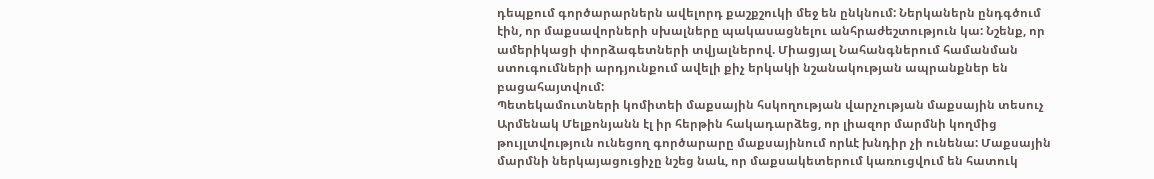դեպքում գործարարներն ավելորդ քաշքշուկի մեջ են ընկնում: Ներկաներն ընդգծում էին, որ մաքսավորների սխալները պակասացնելու անհրաժեշտություն կա: Նշենք, որ ամերիկացի փորձագետների տվյալներով. Միացյալ Նահանգներում համանման ստուգումների արդյունքում ավելի քիչ երկակի նշանակության ապրանքներ են բացահայտվում:
Պետեկամուտների կոմիտեի մաքսային հսկողության վարչության մաքսային տեսուչ Արմենակ Մելքոնյանն էլ իր հերթին հակադարձեց, որ լիազոր մարմնի կողմից թույլտվություն ունեցող գործարարը մաքսայինում որևէ խնդիր չի ունենա: Մաքսային մարմնի ներկայացուցիչը նշեց նաև, որ մաքսակետերում կառուցվում են հատուկ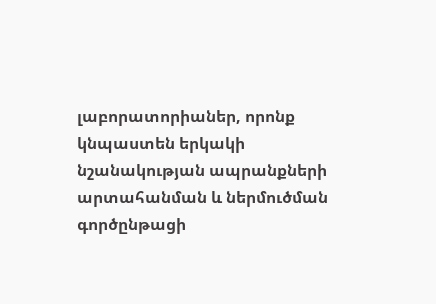լաբորատորիաներ, որոնք կնպաստեն երկակի նշանակության ապրանքների արտահանման և ներմուծման գործընթացի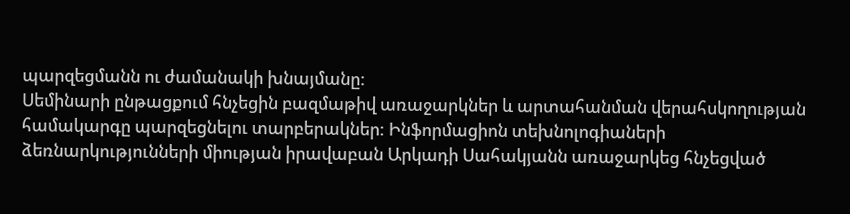պարզեցմանն ու ժամանակի խնայմանը:
Սեմինարի ընթացքում հնչեցին բազմաթիվ առաջարկներ և արտահանման վերահսկողության համակարգը պարզեցնելու տարբերակներ: Ինֆորմացիոն տեխնոլոգիաների ձեռնարկությունների միության իրավաբան Արկադի Սահակյանն առաջարկեց հնչեցված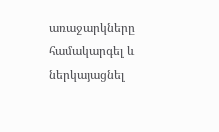առաջարկները համակարգել և ներկայացնել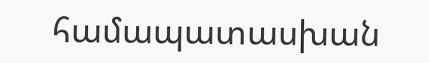համապատասխան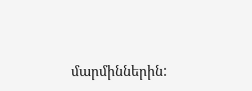մարմիններին: